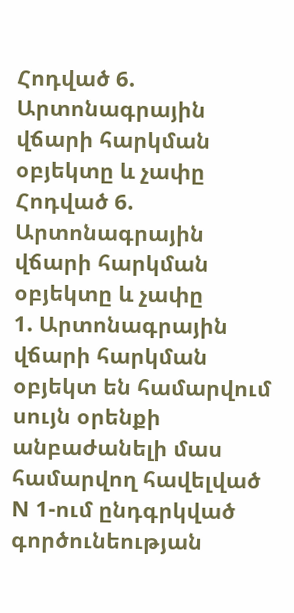Հոդված 6. Արտոնագրային վճարի հարկման օբյեկտը և չափը
Հոդված 6. Արտոնագրային վճարի հարկման օբյեկտը և չափը
1. Արտոնագրային վճարի հարկման օբյեկտ են համարվում սույն օրենքի անբաժանելի մաս համարվող հավելված N 1-ում ընդգրկված գործունեության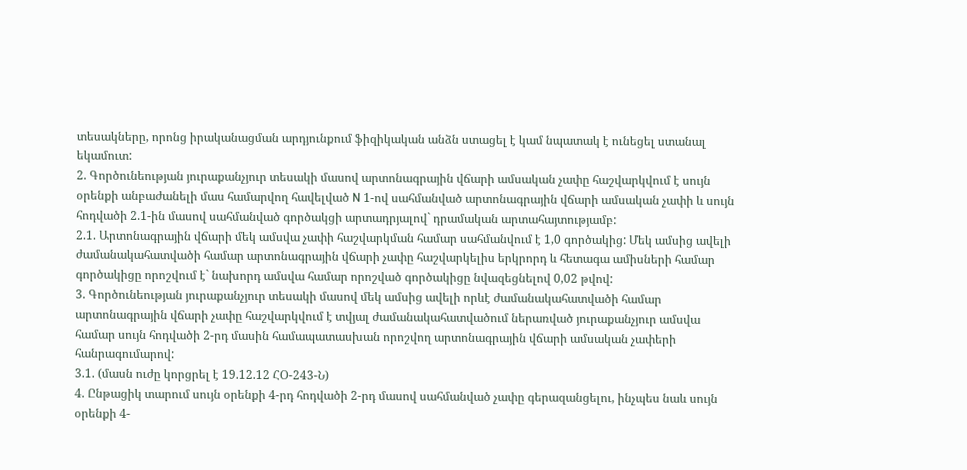տեսակները, որոնց իրականացման արդյունքում ֆիզիկական անձն ստացել է կամ նպատակ է ունեցել ստանալ եկամուտ:
2. Գործունեության յուրաքանչյուր տեսակի մասով արտոնագրային վճարի ամսական չափը հաշվարկվում է սույն օրենքի անբաժանելի մաս համարվող հավելված N 1-ով սահմանված արտոնագրային վճարի ամսական չափի և սույն հոդվածի 2.1-ին մասով սահմանված գործակցի արտադրյալով` դրամական արտահայտությամբ:
2.1. Արտոնագրային վճարի մեկ ամսվա չափի հաշվարկման համար սահմանվում է 1,0 գործակից: Մեկ ամսից ավելի ժամանակահատվածի համար արտոնագրային վճարի չափը հաշվարկելիս երկրորդ և հետագա ամիսների համար գործակիցը որոշվում է` նախորդ ամսվա համար որոշված գործակիցը նվազեցնելով 0,02 թվով:
3. Գործունեության յուրաքանչյուր տեսակի մասով մեկ ամսից ավելի որևէ ժամանակահատվածի համար արտոնագրային վճարի չափը հաշվարկվում է տվյալ ժամանակահատվածում ներառված յուրաքանչյուր ամսվա համար սույն հոդվածի 2-րդ մասին համապատասխան որոշվող արտոնագրային վճարի ամսական չափերի հանրագումարով:
3.1. (մասն ուժը կորցրել է 19.12.12 ՀՕ-243-Ն)
4. Ընթացիկ տարում սույն օրենքի 4-րդ հոդվածի 2-րդ մասով սահմանված չափը գերազանցելու, ինչպես նաև սույն օրենքի 4-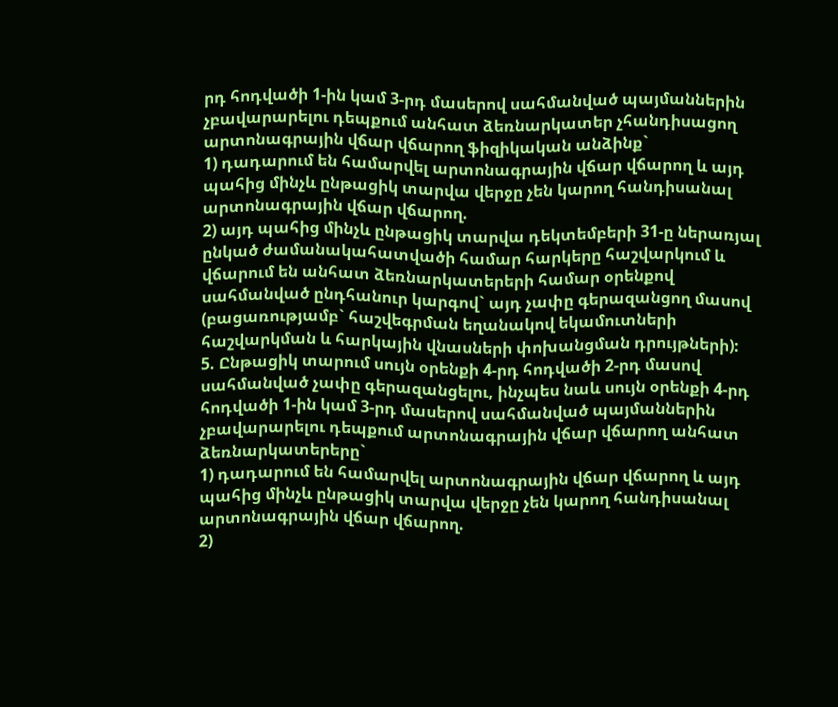րդ հոդվածի 1-ին կամ 3-րդ մասերով սահմանված պայմաններին չբավարարելու դեպքում անհատ ձեռնարկատեր չհանդիսացող արտոնագրային վճար վճարող ֆիզիկական անձինք`
1) դադարում են համարվել արտոնագրային վճար վճարող և այդ պահից մինչև ընթացիկ տարվա վերջը չեն կարող հանդիսանալ արտոնագրային վճար վճարող.
2) այդ պահից մինչև ընթացիկ տարվա դեկտեմբերի 31-ը ներառյալ ընկած ժամանակահատվածի համար հարկերը հաշվարկում և վճարում են անհատ ձեռնարկատերերի համար օրենքով սահմանված ընդհանուր կարգով` այդ չափը գերազանցող մասով (բացառությամբ` հաշվեգրման եղանակով եկամուտների հաշվարկման և հարկային վնասների փոխանցման դրույթների):
5. Ընթացիկ տարում սույն օրենքի 4-րդ հոդվածի 2-րդ մասով սահմանված չափը գերազանցելու, ինչպես նաև սույն օրենքի 4-րդ հոդվածի 1-ին կամ 3-րդ մասերով սահմանված պայմաններին չբավարարելու դեպքում արտոնագրային վճար վճարող անհատ ձեռնարկատերերը`
1) դադարում են համարվել արտոնագրային վճար վճարող և այդ պահից մինչև ընթացիկ տարվա վերջը չեն կարող հանդիսանալ արտոնագրային վճար վճարող.
2)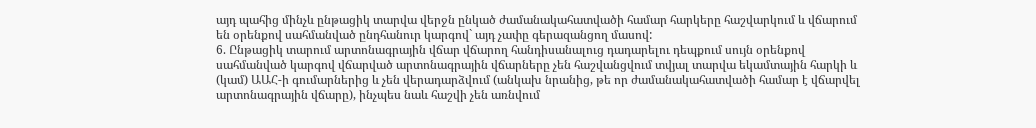այդ պահից մինչև ընթացիկ տարվա վերջն ընկած ժամանակահատվածի համար հարկերը հաշվարկում և վճարում են օրենքով սահմանված ընդհանուր կարգով` այդ չափը գերազանցող մասով:
6. Ընթացիկ տարում արտոնագրային վճար վճարող հանդիսանալուց դադարելու դեպքում սույն օրենքով սահմանված կարգով վճարված արտոնագրային վճարները չեն հաշվանցվում տվյալ տարվա եկամտային հարկի և (կամ) ԱԱՀ-ի գումարներից և չեն վերադարձվում (անկախ նրանից, թե որ ժամանակահատվածի համար է վճարվել արտոնագրային վճարը), ինչպես նաև հաշվի չեն առնվում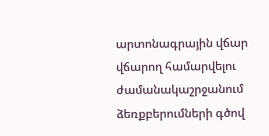արտոնագրային վճար վճարող համարվելու ժամանակաշրջանում ձեռքբերումների գծով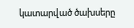կատարված ծախսերը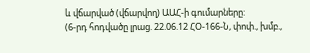և վճարված (վճարվող) ԱԱՀ-ի գումարները:
(6-րդ հոդվածը լրաց. 22.06.12 ՀՕ-166-Ն, փոփ., խմբ.,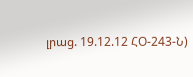լրաց. 19.12.12 ՀՕ-243-Ն)